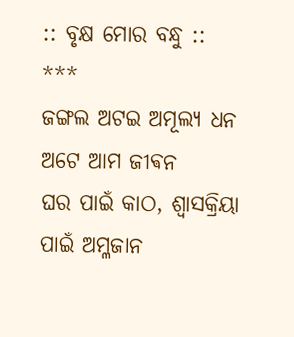:: ବୃକ୍ଷ ମୋର ବନ୍ଧୁ ::
***
ଜଙ୍ଗଲ ଅଟଇ ଅମୂଲ୍ଯ ଧନ
ଅଟେ ଆମ ଜୀଵନ
ଘର ପାଇଁ କାଠ, ଶ୍ବାସକ୍ରିୟା
ପାଇଁ ଅମ୍ଳଜାନ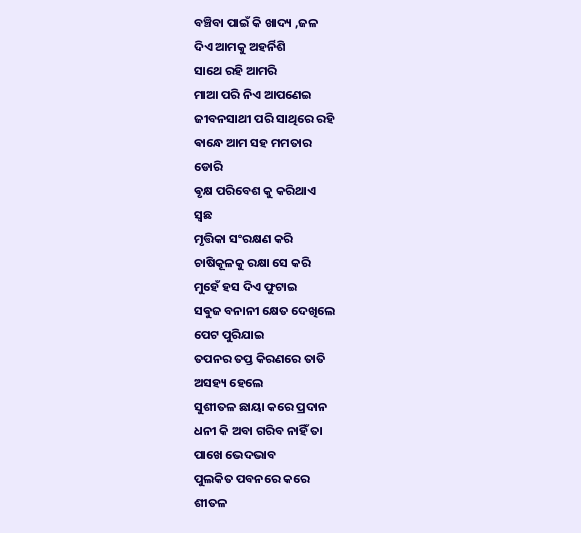ବଞ୍ଚିବା ପାଇଁ କି ଖାଦ୍ୟ ,ଜଳ
ଦିଏ ଆମକୁ ଅହର୍ନିଶି
ସାଥେ ରହି ଆମରି
ମାଆ ପରି ନିଏ ଆପଣେଇ
ଜୀବନସାଥୀ ପରି ସାଥିରେ ରହି
ଵାନ୍ଧେ ଆମ ସହ ମମତାର
ଡୋରି
ଵୃକ୍ଷ ପରିବେଶ କୁ କରିଥାଏ
ସ୍ବଛ
ମୃତ୍ତିକା ସଂରକ୍ଷଣ କରି
ଚାଷିକୂଳକୁ ରକ୍ଷା ସେ କରି
ମୁହେଁ ହସ ଦିଏ ଫୁଟାଇ
ସଵୁଜ ବନାନୀ କ୍ଷେତ ଦେଖିଲେ
ପେଟ ପୁରିଯାଇ
ତପନର ତପ୍ତ କିରଣରେ ତାତି
ଅସହ୍ୟ ହେଲେ
ସୁଶୀତଳ ଛାୟା କରେ ପ୍ରଦାନ
ଧନୀ କି ଅବା ଗରିବ ନାହିଁ ତା
ପାଖେ ଭେଦଭାବ
ପୁଲକିତ ପବନରେ କରେ
ଶୀତଳ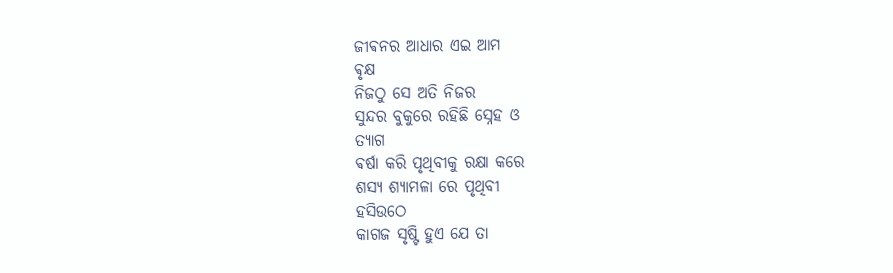ଜୀଵନର ଆଧାର ଏଇ ଆମ
ଵୃକ୍ଷ
ନିଜଠୁ ସେ ଅତି ନିଜର
ସୁନ୍ଦର ବୁକୁରେ ରହିଛି ସ୍ନେହ ଓ
ତ୍ୟାଗ
ଵର୍ଷା କରି ପୃଥିବୀକୁ ରକ୍ଷା କରେ
ଶସ୍ୟ ଶ୍ୟାମଳା ରେ ପୃଥିବୀ
ହସିଉଠେ
କାଗଜ ସୃଷ୍ଟି ହୁଏ ଯେ ତା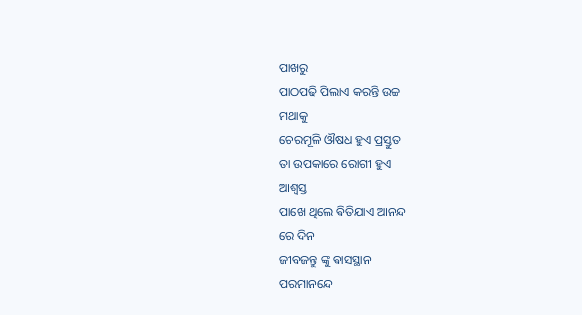ପାଖରୁ
ପାଠପଢି ପିଲାଏ କରନ୍ତି ଉଚ୍ଚ
ମଥାକୁ
ଚେରମୂଳି ଔଷଧ ହୁଏ ପ୍ରସ୍ତୁତ
ତା ଉପକାରେ ରୋଗୀ ହୁଏ
ଆଶ୍ବସ୍ତ
ପାଖେ ଥିଲେ ଵିତିଯାଏ ଆନନ୍ଦ
ରେ ଦିନ
ଜୀବଜନ୍ତୁ ଙ୍କୁ ଵାସସ୍ଥାନ
ପରମାନନ୍ଦେ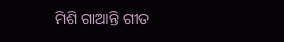ମିଶି ଗାଆନ୍ତି ଗୀତ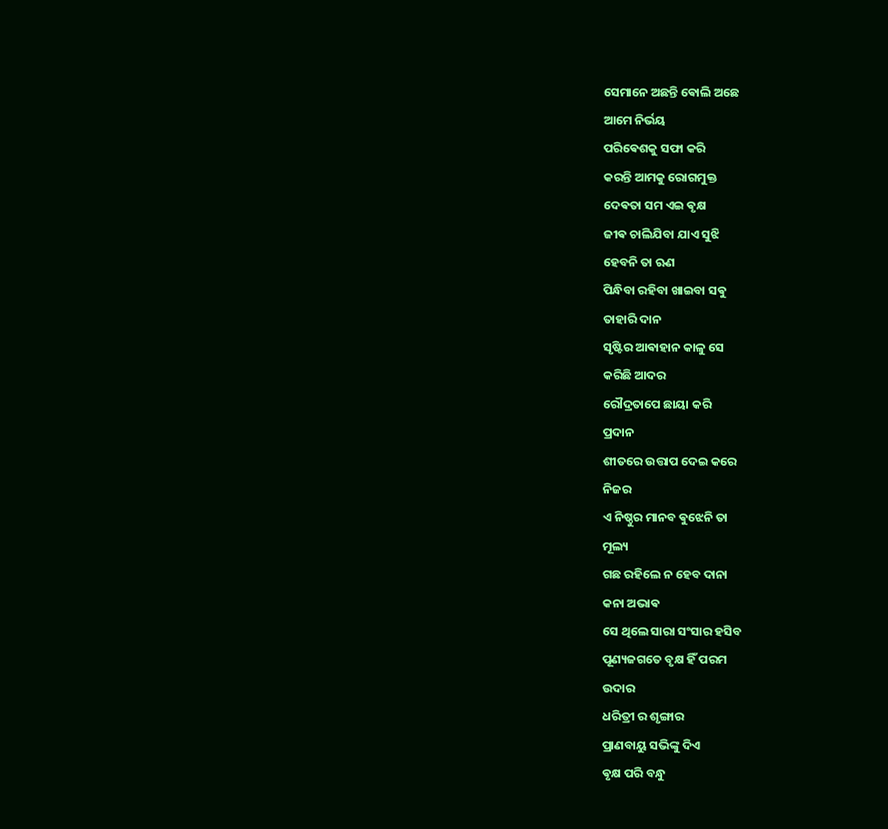ସେମାନେ ଅଛନ୍ତି ଵୋଲି ଅଛେ
ଆମେ ନିର୍ଭୟ
ପରିଵେଶକୁ ସଫା କରି
କରନ୍ତି ଆମକୁ ରୋଗମୁକ୍ତ
ଦେଵତା ସମ ଏଇ ଵୃକ୍ଷ
ଜୀଵ ଚାଲିଯିବା ଯାଏ ସୁଝି
ହେବନି ତା ଋଣ
ପିନ୍ଧିବା ରହିବା ଖାଇବା ସଵୁ
ତାହାରି ଦାନ
ସୃଷ୍ଟିର ଆଵାହାନ କାଳୁ ସେ
କରିଛି ଆଦର
ରୌଦ୍ରତାପେ ଛାୟା କରି
ପ୍ରଦାନ
ଶୀତରେ ଉତ୍ତାପ ଦେଇ କରେ
ନିଜର
ଏ ନିଷ୍ଠୁର ମାନବ ଵୁଝେନି ତା
ମୂଲ୍ୟ
ଗଛ ରହିଲେ ନ ହେବ ଦାନା
କନା ଅଭାଵ
ସେ ଥିଲେ ସାରା ସଂସାର ହସିବ
ପୂଣ୍ୟଜଗତେ ବୃକ୍ଷ ହିଁ ପରମ
ଉଦାର
ଧରିତ୍ରୀ ର ଶୃଙ୍ଗାର
ପ୍ରାଣବାୟୁ ସଭିଙ୍କୁ ଦିଏ
ଵୃକ୍ଷ ପରି ବନ୍ଧୁ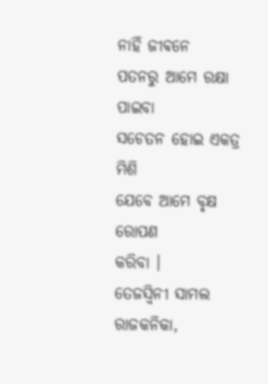ନାହିଁ ଜୀଵନେ
ପତନରୁ ଆମେ ରକ୍ଷା ପାଇବା
ସଚେତନ ହୋଇ ଏକତ୍ର ମିଶି
ଯେବେ ଆମେ ବୃକ୍ଷ ରୋପଣ
କରିବା ।
ତେଜସ୍ଵିନୀ ସାମଲ
ରାଜକନିକା,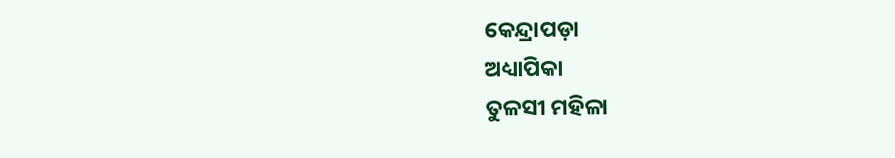କେନ୍ଦ୍ରାପଡ଼ା
ଅଧ୍ୟାପିକା
ତୁଳସୀ ମହିଳା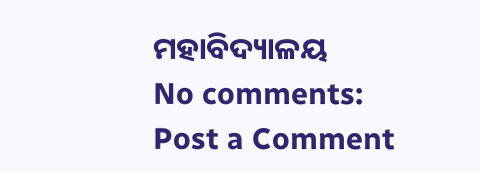ମହାବିଦ୍ୟାଳୟ
No comments:
Post a Comment